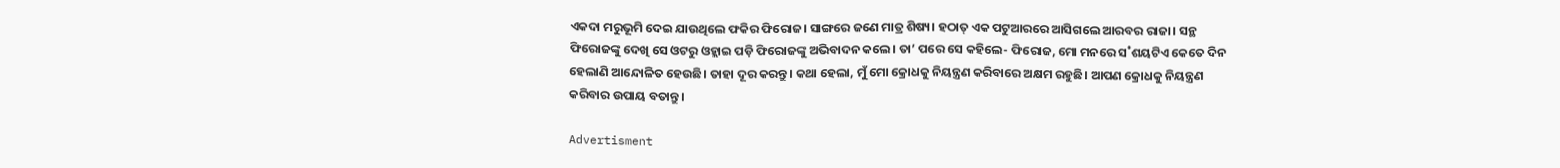ଏକଦା ମରୁଭୂମି ଦେଇ ଯାଉଥିଲେ ଫକିର ଫିରୋଜ। ସାଙ୍ଗରେ ଜଣେ ମାତ୍ର ଶିଷ୍ୟ। ହଠାତ୍‌ ଏକ ପଟୁଆରରେ ଆସିଗଲେ ଆରବର ରାଜା। ସନ୍ଥ ଫିରୋଜଙ୍କୁ ଦେଖି ସେ ଓଟରୁ ଓହ୍ଲାଇ ପଡ଼ି ଫିରୋଜଙ୍କୁ ଅଭିବାଦନ କଲେ। ତା’ ପରେ ସେ କହିଲେ- ଫିରୋଜ, ମୋ ମନରେ ସ˚ଶୟଟିଏ କେତେ ଦିନ ହେଲାଣି ଆନ୍ଦୋଳିତ ହେଉଛି। ତାହା ଦୂର କରନ୍ତୁ। କଥା ହେଲା, ମୁଁ ମୋ କ୍ରୋଧକୁ ନିୟନ୍ତ୍ରଣ କରିବାରେ ଅକ୍ଷମ ରହୁଛି। ଆପଣ କ୍ରୋଧକୁ ନିୟନ୍ତ୍ରଣ କରିବାର ଉପାୟ ବତାନ୍ତୁ।

Advertisment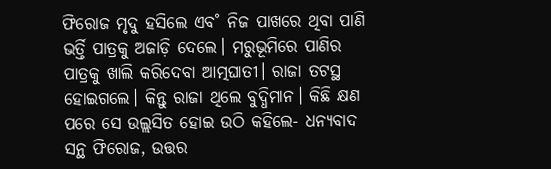ଫିରୋଜ ମୃଦୁ ହସିଲେ ଏବ˚ ନିଜ ପାଖରେ ଥିବା ପାଣି ଭର୍ତ୍ତି ପାତ୍ରକୁ ଅଜାଡ଼ି ଦେଲେ। ମରୁଭୂମିରେ ପାଣିର ପାତ୍ରକୁ ଖାଲି କରିଦେବା ଆତ୍ମଘାତୀ। ରାଜା ତଟସ୍ଥ ହୋଇଗଲେ। କିନ୍ତୁ ରାଜା ଥିଲେ ବୁଦ୍ଧିମାନ। କିଛି କ୍ଷଣ ପରେ ସେ ଉଲ୍ଲସିତ ହୋଇ ଉଠି କହିଲେ- ଧନ୍ୟବାଦ ସନ୍ଥ ଫିରୋଜ, ଉତ୍ତର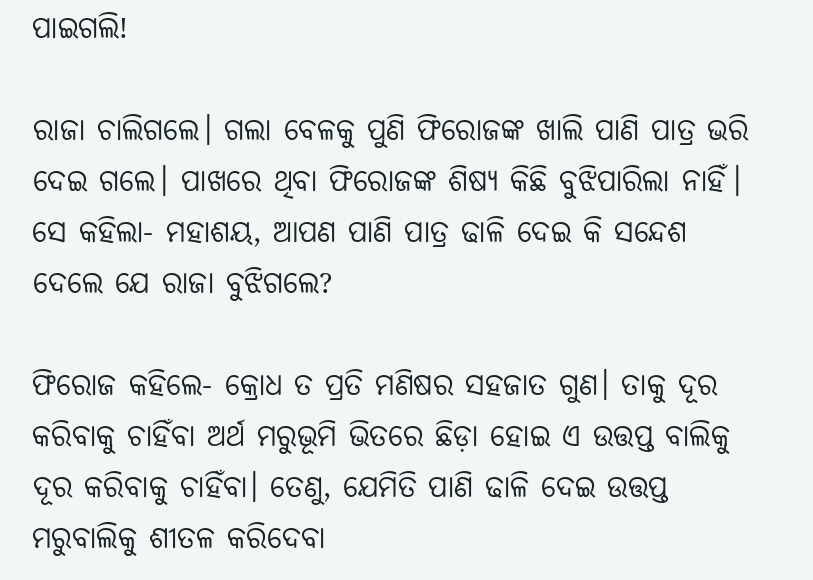ପାଇଗଲି!

ରାଜା ଚାଲିଗଲେ। ଗଲା ବେଳକୁ ପୁଣି ଫିରୋଜଙ୍କ ଖାଲି ପାଣି ପାତ୍ର ଭରି ଦେଇ ଗଲେ। ପାଖରେ ଥିବା ଫିରୋଜଙ୍କ ଶିଷ୍ୟ କିଛି ବୁଝିପାରିଲା ନାହିଁ। ସେ କହିଲା- ମହାଶୟ, ଆପଣ ପାଣି ପାତ୍ର ଢାଳି ଦେଇ କି ସନ୍ଦେଶ ଦେଲେ ଯେ ରାଜା ବୁଝିଗଲେ?

ଫିରୋଜ କହିଲେ- କ୍ରୋଧ ତ ପ୍ରତି ମଣିଷର ସହଜାତ ଗୁଣ। ତାକୁ ଦୂର କରିବାକୁ ଚାହିଁବା ଅର୍ଥ ମରୁଭୂମି ଭିତରେ ଛିଡ଼ା ହୋଇ ଏ ଉତ୍ତପ୍ତ ବାଲିକୁ ଦୂର କରିବାକୁ ଚାହିଁବା। ତେଣୁ, ଯେମିତି ପାଣି ଢାଳି ଦେଇ ଉତ୍ତପ୍ତ ମରୁବାଲିକୁ ଶୀତଳ କରିଦେବା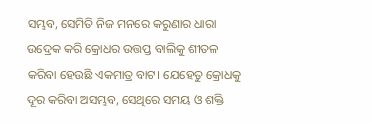ସମ୍ଭବ, ସେମିତି ନିଜ ମନରେ କରୁଣାର ଧାରା ଉଦ୍ରେକ କରି କ୍ରୋଧର ଉତ୍ତପ୍ତ ବାଲିକୁ ଶୀତଳ କରିବା ହେଉଛି ଏକମାତ୍ର ବାଟ। ଯେହେତୁ କ୍ରୋଧକୁ ଦୂର କରିବା ଅସମ୍ଭବ, ସେଥିରେ ସମୟ ଓ ଶକ୍ତି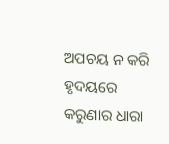ଅପଚୟ ନ କରି ହୃଦୟରେ କରୁଣାର ଧାରା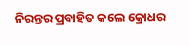ନିରନ୍ତର ପ୍ରବାହିତ କଲେ କ୍ରୋଧର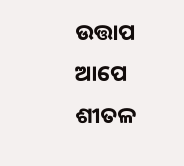ଉତ୍ତାପ ଆପେ ଶୀତଳ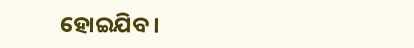ହୋଇଯିବ।